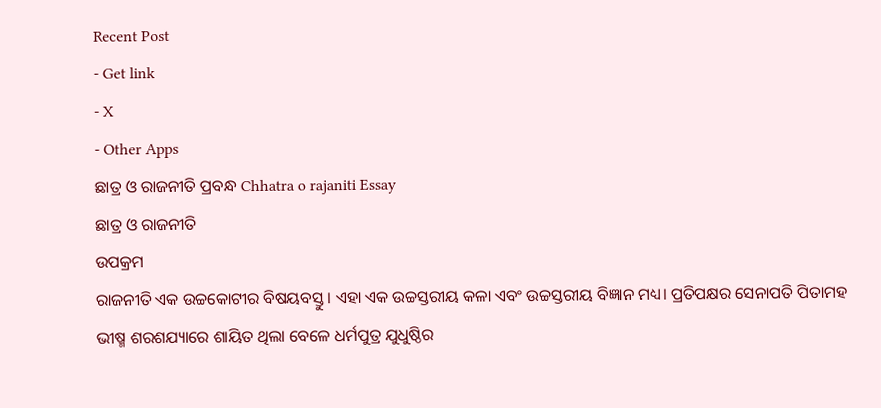Recent Post
- Get link
- X
- Other Apps
ଛାତ୍ର ଓ ରାଜନୀତି ପ୍ରବନ୍ଧ Chhatra o rajaniti Essay
ଛାତ୍ର ଓ ରାଜନୀତି
ଉପକ୍ରମ
ରାଜନୀତି ଏକ ଉଚ୍ଚକୋଟୀର ବିଷୟବସ୍ତୁ । ଏହା ଏକ ଉଚ୍ଚସ୍ତରୀୟ କଳା ଏବଂ ଉଚ୍ଚସ୍ତରୀୟ ବିଜ୍ଞାନ ମଧ୍ୟ। ପ୍ରତିପକ୍ଷର ସେନାପତି ପିତାମହ ଭୀଷ୍ମ ଶରଶଯ୍ୟାରେ ଶାୟିତ ଥିଲା ବେଳେ ଧର୍ମପୁତ୍ର ଯୁଧୁଷ୍ଠିର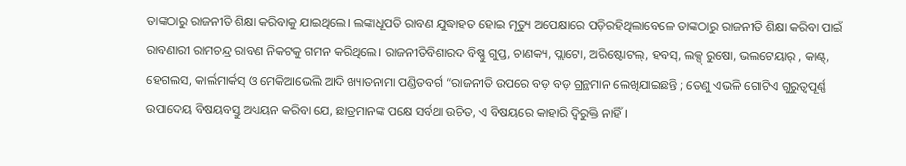ତାଙ୍କଠାରୁ ରାଜନୀତି ଶିକ୍ଷା କରିବାକୁ ଯାଇଥିଲେ। ଲଙ୍କାଧୂପତି ରାବଣ ଯୁଦ୍ଧାହତ ହୋଇ ମୃତ୍ୟୁ ଅପେକ୍ଷାରେ ପଡ଼ିରହିଥିଲାବେଳେ ତାଙ୍କଠାରୁ ରାଜନୀତି ଶିକ୍ଷା କରିବା ପାଇଁ ରାବଣାରୀ ରାମଚନ୍ଦ୍ର ରାବଣ ନିକଟକୁ ଗମନ କରିଥିଲେ। ରାଜନୀତିବିଶାରଦ ବିଷ୍ଣୁ ଗୁପ୍ତ, ଚାଣକ୍ୟ, ପ୍ଲାଟୋ, ଅରିଷ୍ଟୋଟଲ୍, ହବସ୍, ଲକ୍ସ୍ ରୁଷୋ, ଭଲଟେୟାର୍ , କାଣ୍ଟ୍, ହେଗଲସ, କାର୍ଲମାର୍କସ୍ ଓ ମେକିଆଭେଲି ଆଦି ଖ୍ୟାତନାମା ପଣ୍ଡିତବର୍ଗ “ରାଜନୀତି ଉପରେ ବଡ଼ ବଡ଼ ଗ୍ରନ୍ଥମାନ ଲେଖିଯାଇଛନ୍ତି ; ତେଣୁ ଏଭଳି ଗୋଟିଏ ଗୁରୁତ୍ଵପୂର୍ଣ୍ଣ ଉପାଦେୟ ବିଷୟବସ୍ତୁ ଅଧ୍ୟୟନ କରିବା ଯେ, ଛାତ୍ରମାନଙ୍କ ପକ୍ଷେ ସର୍ବଥା ଉଚିତ, ଏ ବିଷୟରେ କାହାରି ଦ୍ବିରୁକ୍ତି ନାହିଁ।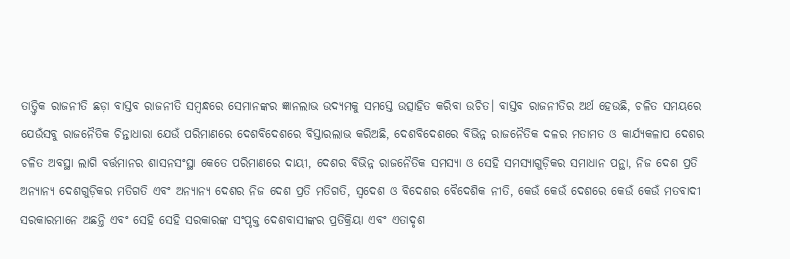ତାତ୍ତ୍ଵିକ ରାଜନୀତି ଛଡ଼ା ବାସ୍ତବ ରାଜନୀତି ସମ୍ବନ୍ଧରେ ସେମାନଙ୍କର ଜ୍ଞାନଲାଭ ଉଦ୍ୟମକୁ ସମସ୍ତେ ଉତ୍ସାହିତ କରିବା ଉଚିତ। ବାସ୍ତବ ରାଜନୀତିର ଅର୍ଥ ହେଉଛି, ଚଳିତ ସମୟରେ ଯେଉଁସବୁ ରାଜନୈତିକ ଚିନ୍ତାଧାରା ଯେଉଁ ପରିମାଣରେ ଦେଶବିଦେଶରେ ବିସ୍ତାରଲାଭ କରିଅଛି, ଦେଶବିଦେଶରେ ବିଭିନ୍ନ ରାଜନୈତିକ ଦଳର ମତାମତ ଓ କାର୍ଯ୍ୟକଳାପ ଦେଶର ଚଳିତ ଅବସ୍ଥା ଲାଗି ବର୍ତ୍ତମାନର ଶାସନସଂସ୍ଥା କେତେ ପରିମାଣରେ ଦାୟୀ, ଦେଶର ବିଭିନ୍ନ ରାଜନୈତିକ ସମସ୍ୟା ଓ ସେହି ସମସ୍ୟାଗୁଡ଼ିକର ସମାଧାନ ପନ୍ଥା, ନିଜ ଦେଶ ପ୍ରତି ଅନ୍ୟାନ୍ୟ ଦେଶଗୁଡ଼ିକର ମତିଗତି ଏବଂ ଅନ୍ୟାନ୍ୟ ଦେଶର ନିଜ ଦେଶ ପ୍ରତି ମତିଗତି, ସ୍ଵଦେଶ ଓ ବିଦେଶର ବୈଦେଶିକ ନୀତି, କେଉଁ କେଉଁ ଦେଶରେ କେଉଁ କେଉଁ ମତବାଦୀ ସରକାରମାନେ ଅଛନ୍ତି ଏବଂ ସେହି ସେହି ସରକାରଙ୍କ ସଂପୃକ୍ତ ଦେଶବାସୀଙ୍କର ପ୍ରତିକ୍ରିୟା ଏବଂ ଏତାଦୃଶ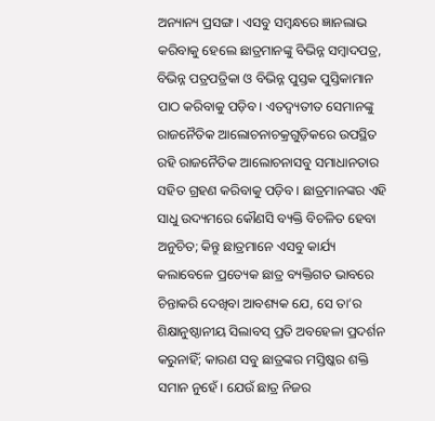ଅନ୍ୟାନ୍ୟ ପ୍ରସଙ୍ଗ। ଏସବୁ ସମ୍ବନ୍ଧରେ ଜ୍ଞାନଲାଭ କରିବାକୁ ହେଲେ ଛାତ୍ରମାନଙ୍କୁ ବିଭିନ୍ନ ସମ୍ବାଦପତ୍ର, ବିଭିନ୍ନ ପତ୍ରପତ୍ରିକା ଓ ବିଭିନ୍ନ ପୁସ୍ତକ ପୁସ୍ତିକାମାନ ପାଠ କରିବାକୁ ପଡ଼ିବ। ଏତଦ୍ବ୍ୟତୀତ ସେମାନଙ୍କୁ ରାଜନୈତିକ ଆଲୋଚନାଚକ୍ରଗୁଡ଼ିକରେ ଉପସ୍ଥିତ ରହି ରାଜନୈତିକ ଆଲୋଚନାସବୁ ସମାଧାନତାର ସହିତ ଗ୍ରହଣ କରିବାକୁ ପଡ଼ିବ। ଛାତ୍ରମାନଙ୍କର ଏହି ସାଧୁ ଉଦ୍ୟମରେ କୌଣସି ବ୍ୟକ୍ତି ବିଚଳିତ ହେବା ଅନୁଚିତ; କିନ୍ତୁ ଛାତ୍ରମାନେ ଏସବୁ କାର୍ଯ୍ୟ କଲାବେଳେ ପ୍ରତ୍ୟେକ ଛାତ୍ର ବ୍ୟକ୍ତିଗତ ଭାବରେ ଚିନ୍ତାକରି ଦେଖିବା ଆବଶ୍ୟକ ଯେ, ସେ ତା’ର ଶିକ୍ଷାନୁଷ୍ଠାନୀୟ ସିଲାବସ୍ ପ୍ରତି ଅବହେଳା ପ୍ରଦର୍ଶନ କରୁନାହିଁ; କାରଣ ସବୁ ଛାତ୍ରଙ୍କର ମସ୍ତିଷ୍କର ଶକ୍ତି ସମାନ ନୁହେଁ। ଯେଉଁ ଛାତ୍ର ନିଜର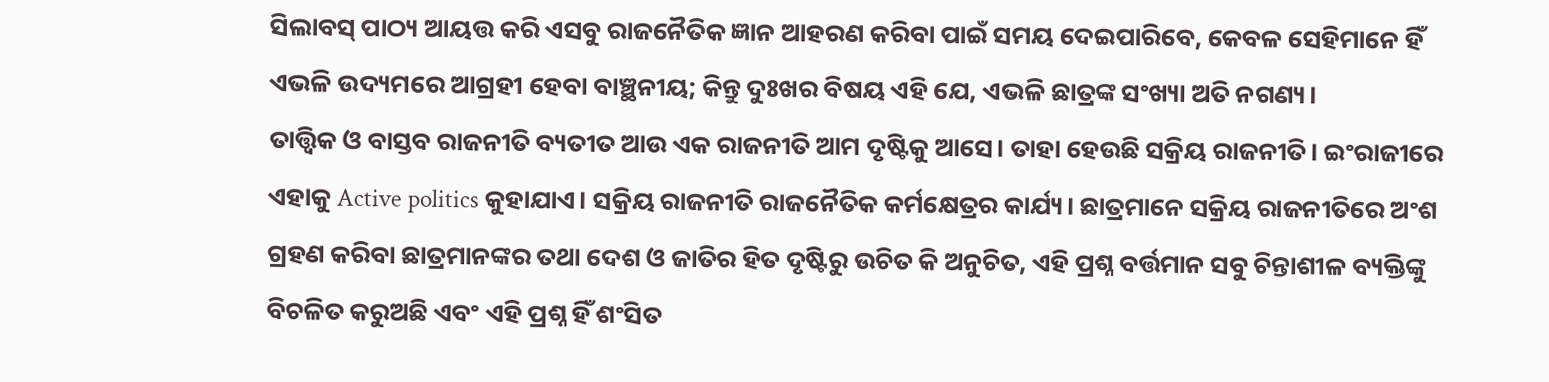ସିଲାବସ୍ ପାଠ୍ୟ ଆୟତ୍ତ କରି ଏସବୁ ରାଜନୈତିକ ଜ୍ଞାନ ଆହରଣ କରିବା ପାଇଁ ସମୟ ଦେଇପାରିବେ, କେବଳ ସେହିମାନେ ହିଁ ଏଭଳି ଉଦ୍ୟମରେ ଆଗ୍ରହୀ ହେବା ବାଞ୍ଛନୀୟ; କିନ୍ତୁ ଦୁଃଖର ବିଷୟ ଏହି ଯେ, ଏଭଳି ଛାତ୍ରଙ୍କ ସଂଖ୍ୟା ଅତି ନଗଣ୍ୟ।
ତାତ୍ତ୍ଵିକ ଓ ବାସ୍ତବ ରାଜନୀତି ବ୍ୟତୀତ ଆଉ ଏକ ରାଜନୀତି ଆମ ଦୃଷ୍ଟିକୁ ଆସେ। ତାହା ହେଉଛି ସକ୍ରିୟ ରାଜନୀତି। ଇଂରାଜୀରେ ଏହାକୁ Active politics କୁହାଯାଏ। ସକ୍ରିୟ ରାଜନୀତି ରାଜନୈତିକ କର୍ମକ୍ଷେତ୍ରର କାର୍ଯ୍ୟ। ଛାତ୍ରମାନେ ସକ୍ରିୟ ରାଜନୀତିରେ ଅଂଶ ଗ୍ରହଣ କରିବା ଛାତ୍ରମାନଙ୍କର ତଥା ଦେଶ ଓ ଜାତିର ହିତ ଦୃଷ୍ଟିରୁ ଉଚିତ କି ଅନୁଚିତ, ଏହି ପ୍ରଶ୍ନ ବର୍ତ୍ତମାନ ସବୁ ଚିନ୍ତାଶୀଳ ବ୍ୟକ୍ତିଙ୍କୁ ବିଚଳିତ କରୁଅଛି ଏବଂ ଏହି ପ୍ରଶ୍ନ ହିଁ ଶଂସିତ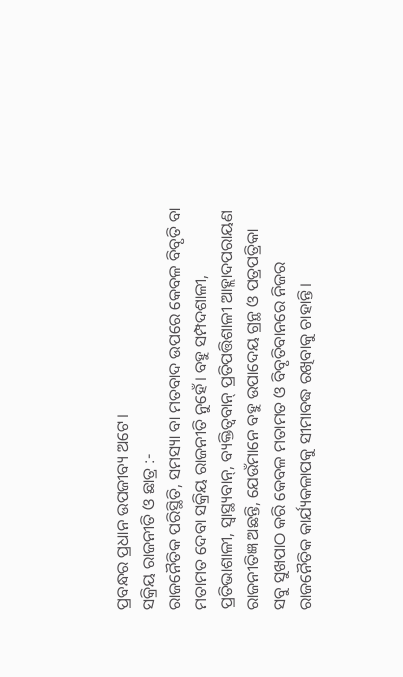ପ୍ରବନ୍ଧର ପ୍ରଧାନ ଉପଜୀବ୍ୟ ଅଟେ।
ସକ୍ରିୟ ରାଜନୀତି ଓ ଛାତ୍ର :-
ରାଜନୈତିକ ପରିସ୍ଥିତି, ସମସ୍ୟା ବା ମତବାଦ ଉପରେ କେବଳ ବିବୃତି ବା ମତାମତ ଦେବା ସକ୍ରିୟ ରାଜନୀତି ନୁହେଁ। ବହୁ ସମ୍ପଦଶାଳୀ, ପ୍ରତିଭାଶାଳୀ, ସ୍ଵାସ୍ଥ୍ୟବାନ୍, ବ୍ୟକ୍ତିତ୍ଵବାନ୍ ପ୍ରତିପତ୍ତିଶାଳୀ ଆହ୍ଲାଦପରାୟଣ ରାଜନୀତିଜ୍ଞ ଅଛନ୍ତି, ଯେଉଁମାନେ ବହୁ ଉପାଦେୟ ଗ୍ରନ୍ଥ ଓ ପତ୍ରପତ୍ରିକା ସବୁ ସୁଖପାଠ କରି କେବଳ ମତାମତ ଓ ବିବୃତିବାନରେ ନିଜର ରାଜନୈତିକ କାର୍ଯ୍ୟକଳାପକୁ ସୀମାବଦ୍ଧ ରଖିବାକୁ ଚାହାନ୍ତି।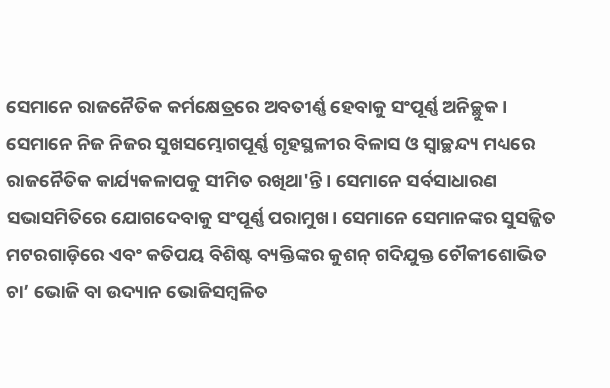ସେମାନେ ରାଜନୈତିକ କର୍ମକ୍ଷେତ୍ରରେ ଅବତୀର୍ଣ୍ଣ ହେବାକୁ ସଂପୂର୍ଣ୍ଣ ଅନିଚ୍ଛୁକ। ସେମାନେ ନିଜ ନିଜର ସୁଖସମ୍ଭୋଗପୂର୍ଣ୍ଣ ଗୃହସ୍ଥଳୀର ବିଳାସ ଓ ସ୍ବାଚ୍ଛନ୍ଦ୍ୟ ମଧ୍ୟରେ ରାଜନୈତିକ କାର୍ଯ୍ୟକଳାପକୁ ସୀମିତ ରଖିଥା'ନ୍ତି। ସେମାନେ ସର୍ବସାଧାରଣ ସଭାସମିତିରେ ଯୋଗଦେବାକୁ ସଂପୂର୍ଣ୍ଣ ପରାମୁଖ। ସେମାନେ ସେମାନଙ୍କର ସୁସଜ୍ଜିତ ମଟରଗାଡ଼ିରେ ଏବଂ କତିପୟ ବିଶିଷ୍ଟ ବ୍ୟକ୍ତିଙ୍କର କୁଶନ୍ ଗଦିଯୁକ୍ତ ଚୌକୀଶୋଭିତ ଚା’ ଭୋଜି ବା ଉଦ୍ୟାନ ଭୋଜିସମ୍ବଳିତ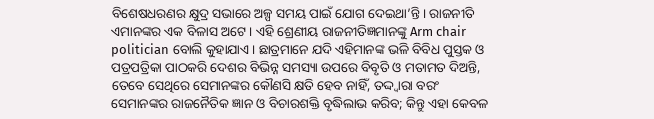ବିଶେଷଧରଣର କ୍ଷୁଦ୍ର ସଭାରେ ଅଳ୍ପ ସମୟ ପାଇଁ ଯୋଗ ଦେଇଥା’ନ୍ତି। ରାଜନୀତି ଏମାନଙ୍କର ଏକ ବିଳାସ ଅଟେ। ଏହି ଶ୍ରେଣୀୟ ରାଜନୀତିଜ୍ଞମାନଙ୍କୁ Arm chair politician ବୋଲି କୁହାଯାଏ। ଛାତ୍ରମାନେ ଯଦି ଏହିମାନଙ୍କ ଭଳି ବିବିଧ ପୁସ୍ତକ ଓ ପତ୍ରପତ୍ରିକା ପାଠକରି ଦେଶର ବିଭିନ୍ନ ସମସ୍ୟା ଉପରେ ବିବୃତି ଓ ମତାମତ ଦିଅନ୍ତି, ତେବେ ସେଥିରେ ସେମାନଙ୍କର କୌଣସି କ୍ଷତି ହେବ ନାହିଁ, ତଦ୍ଦ୍ୱାରା ବରଂ ସେମାନଙ୍କର ରାଜନୈତିକ ଜ୍ଞାନ ଓ ବିଚାରଶକ୍ତି ବୃଦ୍ଧିଲାଭ କରିବ; କିନ୍ତୁ ଏହା କେବଳ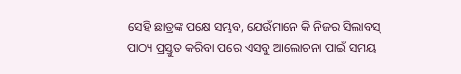ସେହି ଛାତ୍ରଙ୍କ ପକ୍ଷେ ସମ୍ଭବ, ଯେଉଁମାନେ କି ନିଜର ସିଲାବସ୍ ପାଠ୍ୟ ପ୍ରସ୍ତୁତ କରିବା ପରେ ଏସବୁ ଆଲୋଚନା ପାଇଁ ସମୟ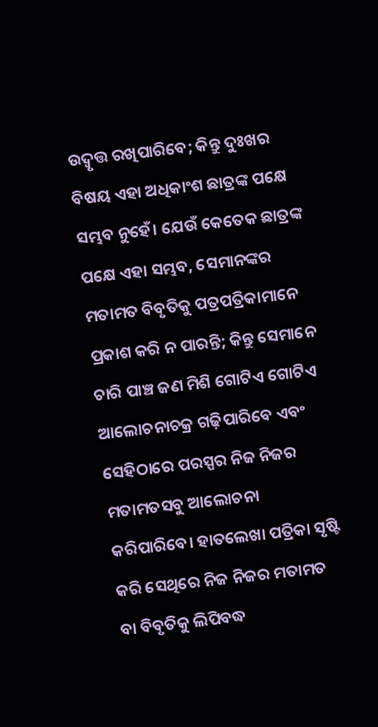ଉଦ୍ବୃତ୍ତ ରଖିପାରିବେ; କିନ୍ତୁ ଦୁଃଖର ବିଷୟ ଏହା ଅଧିକାଂଶ ଛାତ୍ରଙ୍କ ପକ୍ଷେ ସମ୍ଭବ ନୁହେଁ। ଯେଉଁ କେତେକ ଛାତ୍ରଙ୍କ ପକ୍ଷେ ଏହା ସମ୍ଭବ, ସେମାନଙ୍କର ମତାମତ ବିବୃତିକୁ ପତ୍ରପତ୍ରିକାମାନେ ପ୍ରକାଶ କରି ନ ପାରନ୍ତି; କିନ୍ତୁ ସେମାନେ ଚାରି ପାଞ୍ଚ ଜଣ ମିଶି ଗୋଟିଏ ଗୋଟିଏ ଆଲୋଚନାଚକ୍ର ଗଢ଼ିପାରିବେ ଏବଂ ସେହିଠାରେ ପରସ୍ପର ନିଜ ନିଜର ମତାମତସବୁ ଆଲୋଚନା କରିପାରିବେ। ହାତଲେଖା ପତ୍ରିକା ସୃଷ୍ଟି କରି ସେଥିରେ ନିଜ ନିଜର ମତାମତ ବା ବିବୃତିକୁ ଲିପିବଦ୍ଧ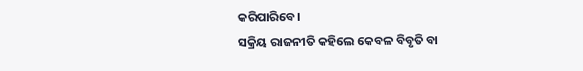କରିପାରିବେ।
ସକ୍ରିୟ ରାଜନୀତି କହିଲେ କେବଳ ବିବୃତି ବା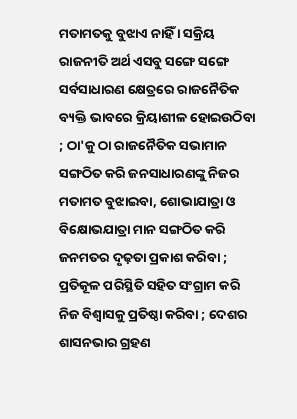ମତାମତକୁ ବୁଝାଏ ନାହିଁ । ସକ୍ରିୟ ରାଜନୀତି ଅର୍ଥ ଏସବୁ ସଙ୍ଗେ ସଙ୍ଗେ ସର୍ବସାଧାରଣ କ୍ଷେତ୍ରରେ ରାଜନୈତିକ ବ୍ୟକ୍ତି ଭାବରେ କ୍ରିୟାଶୀଳ ହୋଇଉଠିବା ; ଠା'କୁ ଠା ରାଜନୈତିକ ସଭାମାନ ସଙ୍ଗଠିତ କରି ଜନସାଧାରଣଙ୍କୁ ନିଜର ମତାମତ ବୁଝାଇବା, ଶୋଭାଯାତ୍ରା ଓ ବିକ୍ଷୋଭଯାତ୍ରା ମାନ ସଙ୍ଗଠିତ କରି ଜନମତର ଦୃଢ଼ତା ପ୍ରକାଶ କରିବା ; ପ୍ରତିକୂଳ ପରିସ୍ଥିତି ସହିତ ସଂଗ୍ରାମ କରି ନିଜ ବିଶ୍ଵାସକୁ ପ୍ରତିଷ୍ଠା କରିବା ; ଦେଶର ଶାସନଭାର ଗ୍ରହଣ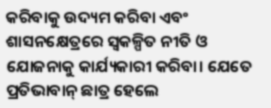କରିବାକୁ ଉଦ୍ୟମ କରିବା ଏବଂ ଶାସନକ୍ଷେତ୍ରରେ ସ୍ୱକଳ୍ପିତ ନୀତି ଓ ଯୋଜନାକୁ କାର୍ଯ୍ୟକାରୀ କରିବା। ଯେତେ ପ୍ରତିଭାବାନ୍ ଛାତ୍ର ହେଲେ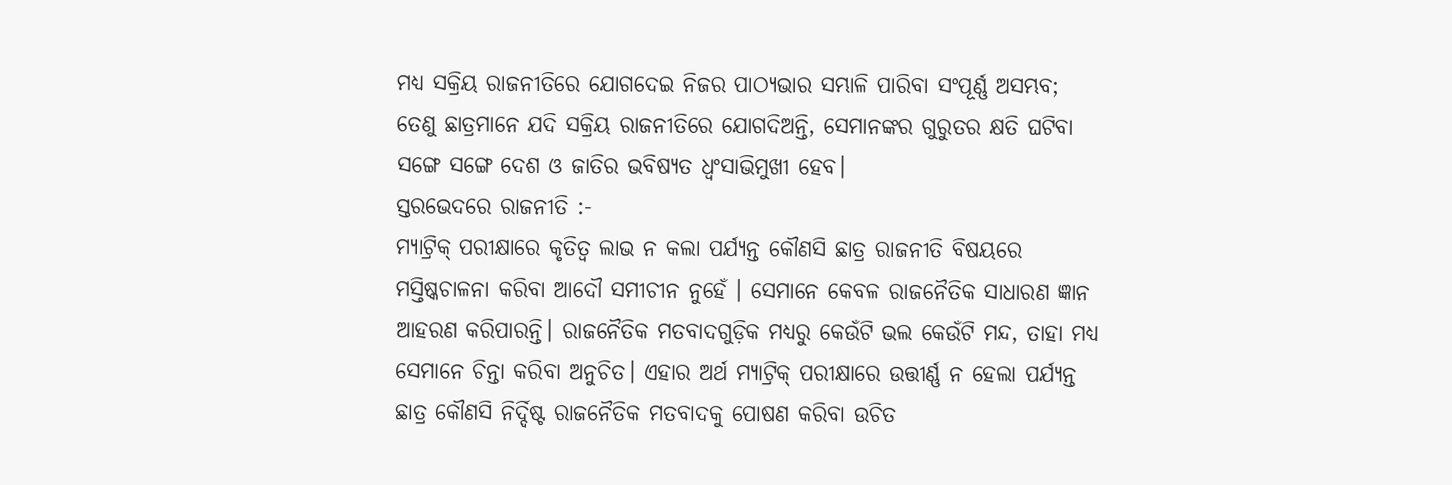ମଧ୍ୟ ସକ୍ରିୟ ରାଜନୀତିରେ ଯୋଗଦେଇ ନିଜର ପାଠ୍ୟଭାର ସମ୍ଭାଳି ପାରିବା ସଂପୂର୍ଣ୍ଣ ଅସମ୍ଭବ; ତେଣୁ ଛାତ୍ରମାନେ ଯଦି ସକ୍ରିୟ ରାଜନୀତିରେ ଯୋଗଦିଅନ୍ତି, ସେମାନଙ୍କର ଗୁରୁତର କ୍ଷତି ଘଟିବା ସଙ୍ଗେ ସଙ୍ଗେ ଦେଶ ଓ ଜାତିର ଭବିଷ୍ୟତ ଧ୍ୱଂସାଭିମୁଖୀ ହେବ।
ସ୍ତରଭେଦରେ ରାଜନୀତି :-
ମ୍ୟାଟ୍ରିକ୍ ପରୀକ୍ଷାରେ କୃତିତ୍ଵ ଲାଭ ନ କଲା ପର୍ଯ୍ୟନ୍ତ କୌଣସି ଛାତ୍ର ରାଜନୀତି ବିଷୟରେ ମସ୍ତିଷ୍କଚାଳନା କରିବା ଆଦୌ ସମୀଚୀନ ନୁହେଁ । ସେମାନେ କେବଳ ରାଜନୈତିକ ସାଧାରଣ ଜ୍ଞାନ ଆହରଣ କରିପାରନ୍ତି। ରାଜନୈତିକ ମତବାଦଗୁଡ଼ିକ ମଧ୍ୟରୁ କେଉଁଟି ଭଲ କେଉଁଟି ମନ୍ଦ, ତାହା ମଧ୍ୟ ସେମାନେ ଚିନ୍ତା କରିବା ଅନୁଚିତ। ଏହାର ଅର୍ଥ ମ୍ୟାଟ୍ରିକ୍ ପରୀକ୍ଷାରେ ଉତ୍ତୀର୍ଣ୍ଣ ନ ହେଲା ପର୍ଯ୍ୟନ୍ତ ଛାତ୍ର କୌଣସି ନିର୍ଦ୍ଦିଷ୍ଟ ରାଜନୈତିକ ମତବାଦକୁ ପୋଷଣ କରିବା ଉଚିତ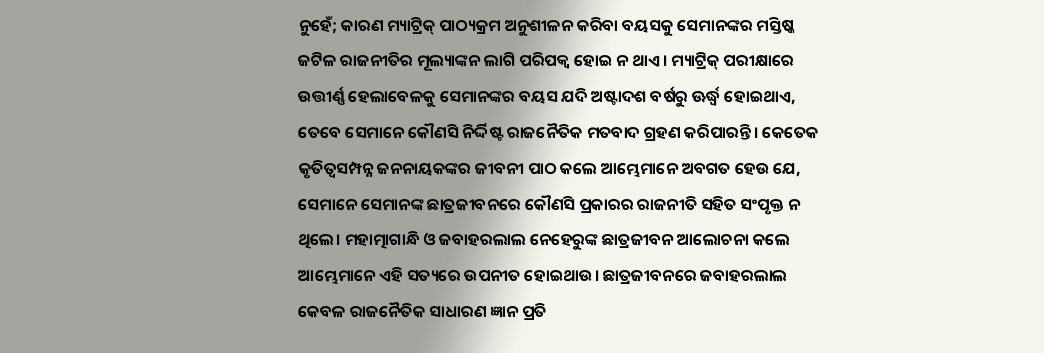ନୁହେଁ; କାରଣ ମ୍ୟାଟ୍ରିକ୍ ପାଠ୍ୟକ୍ରମ ଅନୁଶୀଳନ କରିବା ବୟସକୁ ସେମାନଙ୍କର ମସ୍ତିଷ୍କ ଜଟିଳ ରାଜନୀତିର ମୂଲ୍ୟାଙ୍କନ ଲାଗି ପରିପକ୍ଵ ହୋଇ ନ ଥାଏ। ମ୍ୟାଟ୍ରିକ୍ ପରୀକ୍ଷାରେ ଉତ୍ତୀର୍ଣ୍ଣ ହେଲାବେଳକୁ ସେମାନଙ୍କର ବୟସ ଯଦି ଅଷ୍ଟାଦଶ ବର୍ଷରୁ ଊର୍ଦ୍ଧ୍ଵ ହୋଇଥାଏ, ତେବେ ସେମାନେ କୌଣସି ନିର୍ଦ୍ଦିଷ୍ଟ ରାଜନୈତିକ ମତବାଦ ଗ୍ରହଣ କରିପାରନ୍ତି। କେତେକ କୃତିତ୍ଵସମ୍ପନ୍ନ ଜନନାୟକଙ୍କର ଜୀବନୀ ପାଠ କଲେ ଆମ୍ଭେମାନେ ଅବଗତ ହେଉ ଯେ, ସେମାନେ ସେମାନଙ୍କ ଛାତ୍ରଜୀବନରେ କୌଣସି ପ୍ରକାରର ରାଜନୀତି ସହିତ ସଂପୃକ୍ତ ନ ଥିଲେ। ମହାତ୍ମାଗାନ୍ଧି ଓ ଜବାହରଲାଲ ନେହେରୁଙ୍କ ଛାତ୍ରଜୀବନ ଆଲୋଚନା କଲେ ଆମ୍ଭେମାନେ ଏହି ସତ୍ୟରେ ଉପନୀତ ହୋଇଥାଉ। ଛାତ୍ରଜୀବନରେ ଜବାହରଲାଲ କେବଳ ରାଜନୈତିକ ସାଧାରଣ ଜ୍ଞାନ ପ୍ରତି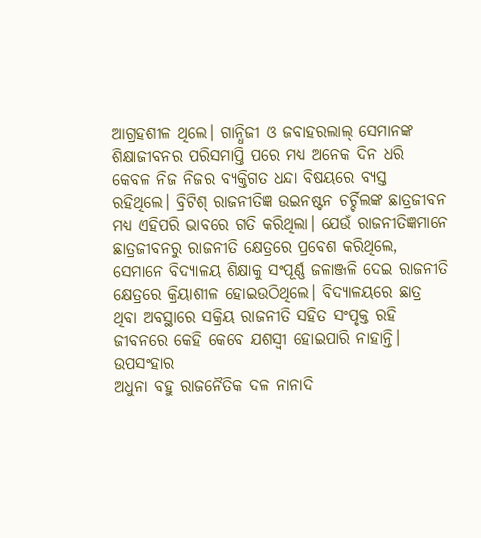ଆଗ୍ରହଶୀଳ ଥିଲେ। ଗାନ୍ଧିଜୀ ଓ ଜବାହରଲାଲ୍ ସେମାନଙ୍କ ଶିକ୍ଷାଜୀବନର ପରିସମାପ୍ତି ପରେ ମଧ୍ୟ ଅନେକ ଦିନ ଧରି କେବଳ ନିଜ ନିଜର ବ୍ୟକ୍ତିଗତ ଧନ୍ଦା ବିଷୟରେ ବ୍ୟସ୍ତ ରହିଥିଲେ। ବ୍ରିଟିଶ୍ ରାଜନୀତିଜ୍ଞ ଉଇନଷ୍ଟନ ଚର୍ଚ୍ଚିଲଙ୍କ ଛାତ୍ରଜୀବନ ମଧ୍ୟ ଏହିପରି ଭାବରେ ଗତି କରିଥିଲା। ଯେଉଁ ରାଜନୀତିଜ୍ଞମାନେ ଛାତ୍ରଜୀବନରୁ ରାଜନୀତି କ୍ଷେତ୍ରରେ ପ୍ରବେଶ କରିଥିଲେ, ସେମାନେ ବିଦ୍ୟାଳୟ ଶିକ୍ଷାକୁ ସଂପୂର୍ଣ୍ଣ ଜଳାଞ୍ଜଳି ଦେଇ ରାଜନୀତି କ୍ଷେତ୍ରରେ କ୍ରିୟାଶୀଳ ହୋଇଉଠିଥିଲେ। ବିଦ୍ୟାଳୟରେ ଛାତ୍ର ଥିବା ଅବସ୍ଥାରେ ସକ୍ରିୟ ରାଜନୀତି ସହିତ ସଂପୃକ୍ତ ରହି ଜୀବନରେ କେହି କେବେ ଯଶସ୍ବୀ ହୋଇପାରି ନାହାନ୍ତି।
ଉପସଂହାର
ଅଧୁନା ବହୁ ରାଜନୈତିକ ଦଳ ନାନାଦି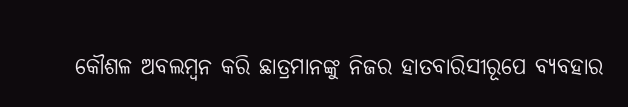କୌଶଳ ଅବଲମ୍ବନ କରି ଛାତ୍ରମାନଙ୍କୁ ନିଜର ହାତବାରିସୀରୂପେ ବ୍ୟବହାର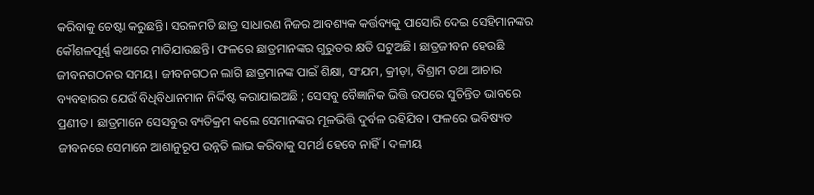କରିବାକୁ ଚେଷ୍ଟା କରୁଛନ୍ତି। ସରଳମତି ଛାତ୍ର ସାଧାରଣ ନିଜର ଆବଶ୍ୟକ କର୍ତ୍ତବ୍ୟକୁ ପାସୋରି ଦେଇ ସେହିମାନଙ୍କର କୌଶଳପୂର୍ଣ୍ଣ କଥାରେ ମାତିଯାଉଛନ୍ତି। ଫଳରେ ଛାତ୍ରମାନଙ୍କର ଗୁରୁତର କ୍ଷତି ଘଟୁଅଛି। ଛାତ୍ରଜୀବନ ହେଉଛି ଜୀବନଗଠନର ସମୟ। ଜୀବନଗଠନ ଲାଗି ଛାତ୍ରମାନଙ୍କ ପାଇଁ ଶିକ୍ଷା, ସଂଯମ, କ୍ରୀଡ଼ା, ବିଶ୍ରାମ ତଥା ଆଚାର ବ୍ୟବହାରର ଯେଉଁ ବିଧିବିଧାନମାନ ନିର୍ଦ୍ଦିଷ୍ଟ କରାଯାଇଅଛି ; ସେସବୁ ବୈଜ୍ଞାନିକ ଭିତ୍ତି ଉପରେ ସୁଚିନ୍ତିତ ଭାବରେ ପ୍ରଣୀତ। ଛାତ୍ରମାନେ ସେସବୁର ବ୍ୟତିକ୍ରମ କଲେ ସେମାନଙ୍କର ମୂଳଭିତ୍ତି ଦୁର୍ବଳ ରହିଯିବ। ଫଳରେ ଭବିଷ୍ୟତ ଜୀବନରେ ସେମାନେ ଆଶାନୁରୂପ ଉନ୍ନତି ଲାଭ କରିବାକୁ ସମର୍ଥ ହେବେ ନାହିଁ। ଦଳୀୟ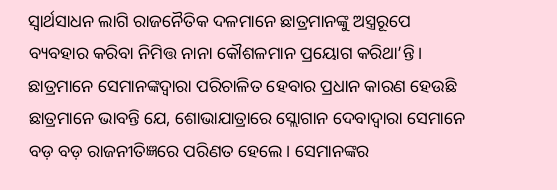ସ୍ଵାର୍ଥସାଧନ ଲାଗି ରାଜନୈତିକ ଦଳମାନେ ଛାତ୍ରମାନଙ୍କୁ ଅସ୍ତ୍ରରୂପେ ବ୍ୟବହାର କରିବା ନିମିତ୍ତ ନାନା କୌଶଳମାନ ପ୍ରୟୋଗ କରିଥା’ନ୍ତି। ଛାତ୍ରମାନେ ସେମାନଙ୍କଦ୍ଵାରା ପରିଚାଳିତ ହେବାର ପ୍ରଧାନ କାରଣ ହେଉଛି ଛାତ୍ରମାନେ ଭାବନ୍ତି ଯେ, ଶୋଭାଯାତ୍ରାରେ ସ୍ଲୋଗାନ ଦେବାଦ୍ଵାରା ସେମାନେ ବଡ଼ ବଡ଼ ରାଜନୀତିଜ୍ଞରେ ପରିଣତ ହେଲେ। ସେମାନଙ୍କର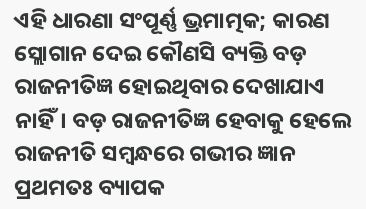ଏହି ଧାରଣା ସଂପୂର୍ଣ୍ଣ ଭ୍ରମାତ୍ମକ; କାରଣ ସ୍ଲୋଗାନ ଦେଇ କୌଣସି ବ୍ୟକ୍ତି ବଡ଼ ରାଜନୀତିଜ୍ଞ ହୋଇଥିବାର ଦେଖାଯାଏ ନାହିଁ। ବଡ଼ ରାଜନୀତିଜ୍ଞ ହେବାକୁ ହେଲେ ରାଜନୀତି ସମ୍ବନ୍ଧରେ ଗଭୀର ଜ୍ଞାନ ପ୍ରଥମତଃ ବ୍ୟାପକ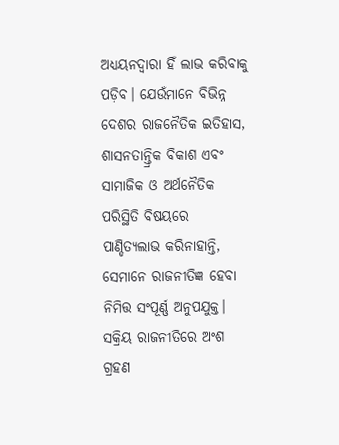ଅଧ୍ୟୟନଦ୍ୱାରା ହିଁ ଲାଭ କରିବାକୁ ପଡ଼ିବ। ଯେଉଁମାନେ ବିଭିନ୍ନ ଦେଶର ରାଜନୈତିକ ଇତିହାସ, ଶାସନତାନ୍ତ୍ରିକ ବିକାଶ ଏବଂ ସାମାଜିକ ଓ ଅର୍ଥନୈତିକ ପରିସ୍ଥିତି ବିଷୟରେ ପାଣ୍ଡିତ୍ୟଲାଭ କରିନାହାନ୍ତି, ସେମାନେ ରାଜନୀତିଜ୍ଞ ହେବା ନିମିତ୍ତ ସଂପୂର୍ଣ୍ଣ ଅନୁପଯୁକ୍ତ। ସକ୍ରିୟ ରାଜନୀତିରେ ଅଂଶ ଗ୍ରହଣ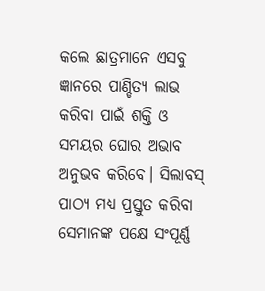କଲେ ଛାତ୍ରମାନେ ଏସବୁ ଜ୍ଞାନରେ ପାଣ୍ଡିତ୍ୟ ଲାଭ କରିବା ପାଇଁ ଶକ୍ତି ଓ ସମୟର ଘୋର ଅଭାବ ଅନୁଭବ କରିବେ। ସିଲାବସ୍ ପାଠ୍ୟ ମଧ୍ୟ ପ୍ରସ୍ତୁତ କରିବା ସେମାନଙ୍କ ପକ୍ଷେ ସଂପୂର୍ଣ୍ଣ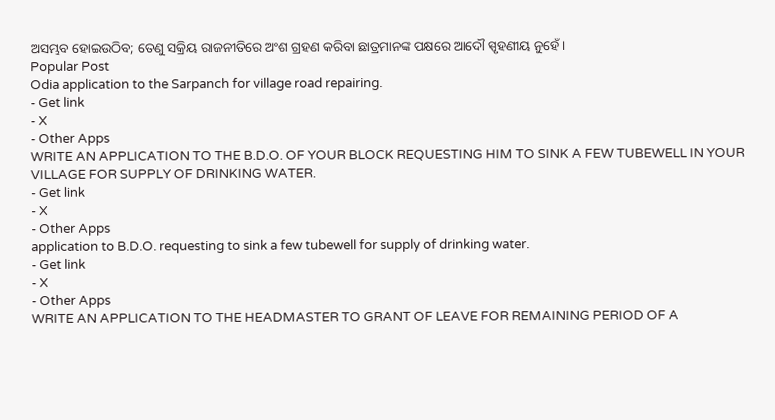ଅସମ୍ଭବ ହୋଇଉଠିବ; ତେଣୁ ସକ୍ରିୟ ରାଜନୀତିରେ ଅଂଶ ଗ୍ରହଣ କରିବା ଛାତ୍ରମାନଙ୍କ ପକ୍ଷରେ ଆଦୌ ସ୍ପୃହଣୀୟ ନୁହେଁ।
Popular Post
Odia application to the Sarpanch for village road repairing.
- Get link
- X
- Other Apps
WRITE AN APPLICATION TO THE B.D.O. OF YOUR BLOCK REQUESTING HIM TO SINK A FEW TUBEWELL IN YOUR VILLAGE FOR SUPPLY OF DRINKING WATER.
- Get link
- X
- Other Apps
application to B.D.O. requesting to sink a few tubewell for supply of drinking water.
- Get link
- X
- Other Apps
WRITE AN APPLICATION TO THE HEADMASTER TO GRANT OF LEAVE FOR REMAINING PERIOD OF A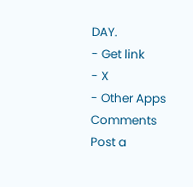DAY.
- Get link
- X
- Other Apps
Comments
Post a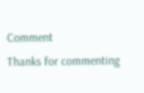Comment
Thanks for commenting